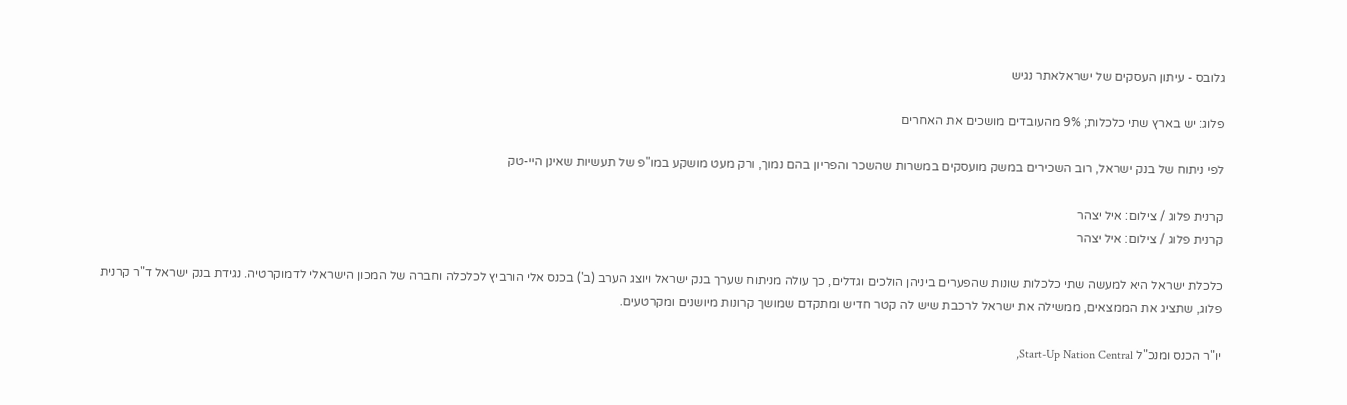גלובס - עיתון העסקים של ישראלאתר נגיש

פלוג: יש בארץ שתי כלכלות; 9% מהעובדים מושכים את האחרים

לפי ניתוח של בנק ישראל, רוב השכירים במשק מועסקים במשרות שהשכר והפריון בהם נמוך, ורק מעט מושקע במו"פ של תעשיות שאינן היי-טק

קרנית פלוג / צילום: איל יצהר
קרנית פלוג / צילום: איל יצהר

כלכלת ישראל היא למעשה שתי כלכלות שונות שהפערים ביניהן הולכים וגדלים, כך עולה מניתוח שערך בנק ישראל ויוצג הערב (ב') בכנס אלי הורביץ לכלכלה וחברה של המכון הישראלי לדמוקרטיה. נגידת בנק ישראל ד"ר קרנית פלוג, שתציג את הממצאים, ממשילה את ישראל לרכבת שיש לה קטר חדיש ומתקדם שמושך קרונות מיושנים ומקרטעים.

יו"ר הכנס ומנכ"ל Start-Up Nation Central,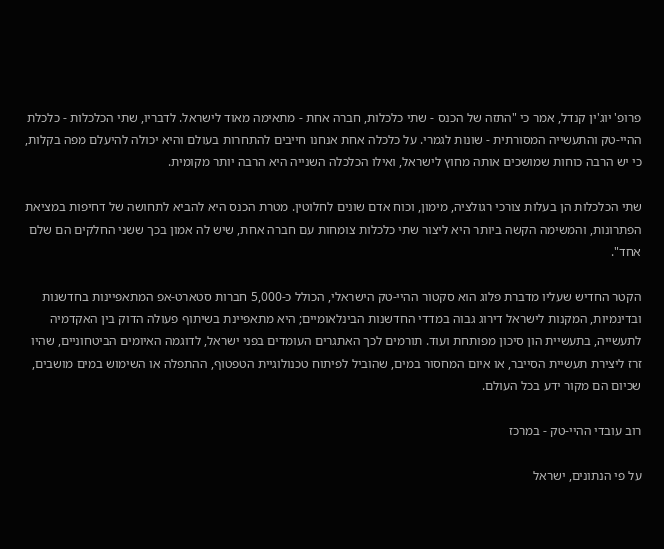פרופ' יוג'ין קנדל, אמר כי "התזה של הכנס - שתי כלכלות, חברה אחת - מתאימה מאוד לישראל. לדבריו, שתי הכלכלות - כלכלת ההיי-טק והתעשייה המסורתית - שונות לגמרי. על כלכלה אחת אנחנו חייבים להתחרות בעולם והיא יכולה להיעלם מפה בקלות, כי יש הרבה כוחות שמושכים אותה מחוץ לישראל, ואילו הכלכלה השנייה היא הרבה יותר מקומית.

שתי הכלכלות הן בעלות צורכי רגולציה, מימון, וכוח אדם שונים לחלוטין. מטרת הכנס היא להביא לתחושה של דחיפות במציאת הפתרונות, והמשימה הקשה ביותר היא ליצור שתי כלכלות צומחות עם חברה אחת, שיש לה אמון בכך ששני החלקים הם שלם אחד".

הקטר החדיש שעליו מדברת פלוג הוא סקטור ההיי-טק הישראלי, הכולל כ-5,000 חברות סטארט-אפ המתאפיינות בחדשנות ובדינמיות, המקנות לישראל דירוג גבוה במדדי החדשנות הבינלאומיים; היא מתאפיינת בשיתוף פעולה הדוק בין האקדמיה לתעשייה, בתעשיית הון סיכון מפותחת ועוד. תורמים לכך האתגרים העומדים בפני ישראל, לדוגמה האיומים הביטחוניים, שהיו זרז ליצירת תעשיית הסייבר, או איום המחסור במים, שהוביל לפיתוח טכנולוגיית הטפטוף, ההתפלה או השימוש במים מושבים, שכיום הם מקור ידע בכל העולם.

רוב עובדי ההיי-טק - במרכז

על פי הנתונים, ישראל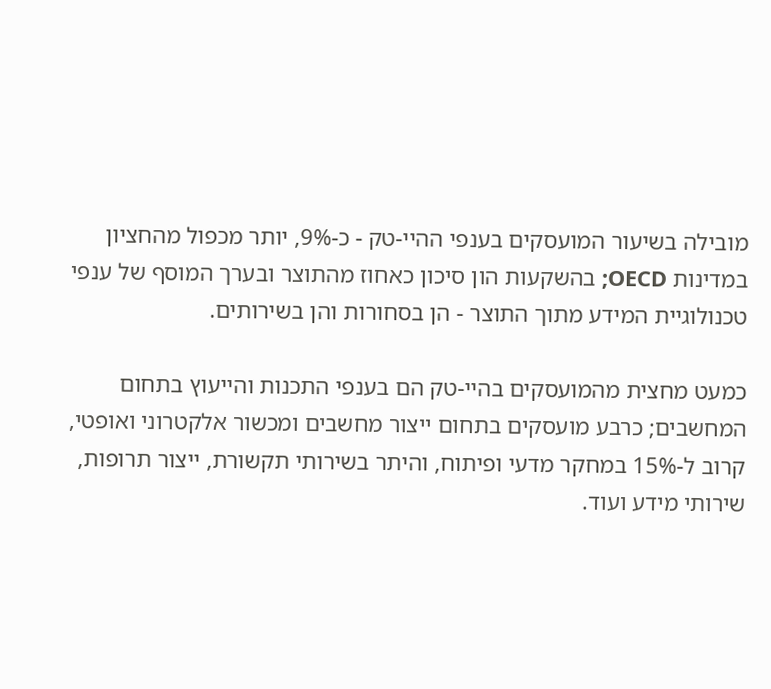מובילה בשיעור המועסקים בענפי ההיי-טק - כ-9%, יותר מכפול מהחציון במדינות OECD; בהשקעות הון סיכון כאחוז מהתוצר ובערך המוסף של ענפי טכנולוגיית המידע מתוך התוצר - הן בסחורות והן בשירותים.

כמעט מחצית מהמועסקים בהיי-טק הם בענפי התכנות והייעוץ בתחום המחשבים; כרבע מועסקים בתחום ייצור מחשבים ומכשור אלקטרוני ואופטי, קרוב ל-15% במחקר מדעי ופיתוח, והיתר בשירותי תקשורת, ייצור תרופות, שירותי מידע ועוד.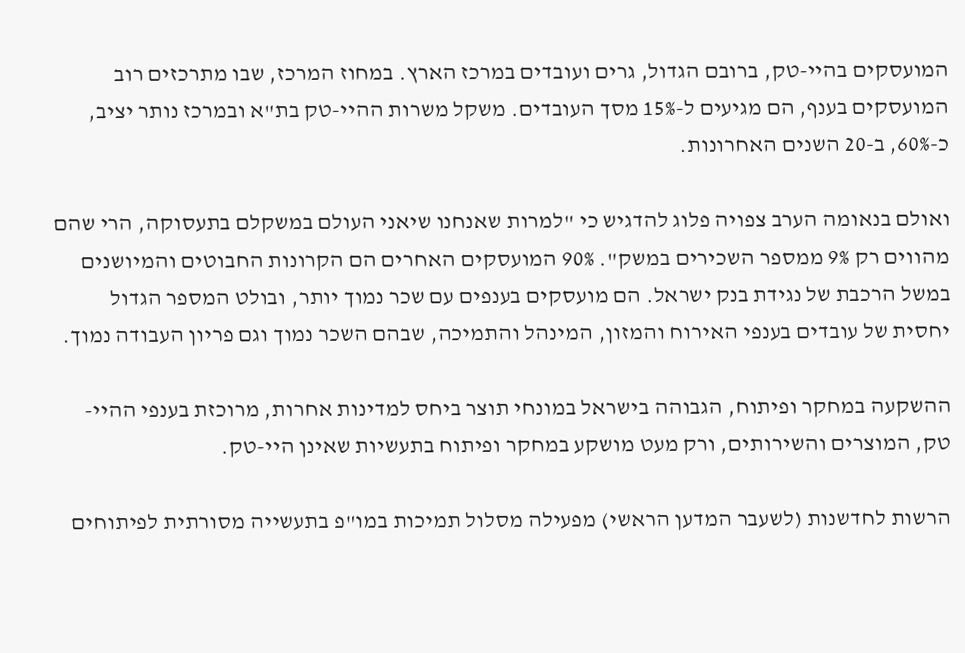המועסקים בהיי-טק, ברובם הגדול, גרים ועובדים במרכז הארץ. במחוז המרכז, שבו מתרכזים רוב המועסקים בענף, הם מגיעים ל-15% מסך העובדים. משקל משרות ההיי-טק בת"א ובמרכז נותר יציב, כ-60%, ב-20 השנים האחרונות.

ואולם בנאומה הערב צפויה פלוג להדגיש כי "למרות שאנחנו שיאני העולם במשקלם בתעסוקה, הרי שהם מהווים רק 9% ממספר השכירים במשק". 90% המועסקים האחרים הם הקרונות החבוטים והמיושנים במשל הרכבת של נגידת בנק ישראל. הם מועסקים בענפים עם שכר נמוך יותר, ובולט המספר הגדול יחסית של עובדים בענפי האירוח והמזון, המינהל והתמיכה, שבהם השכר נמוך וגם פריון העבודה נמוך.

ההשקעה במחקר ופיתוח, הגבוהה בישראל במונחי תוצר ביחס למדינות אחרות, מרוכזת בענפי ההיי-טק, המוצרים והשירותים, ורק מעט מושקע במחקר ופיתוח בתעשיות שאינן היי-טק.

הרשות לחדשנות (לשעבר המדען הראשי) מפעילה מסלול תמיכות במו"פ בתעשייה מסורתית לפיתוחים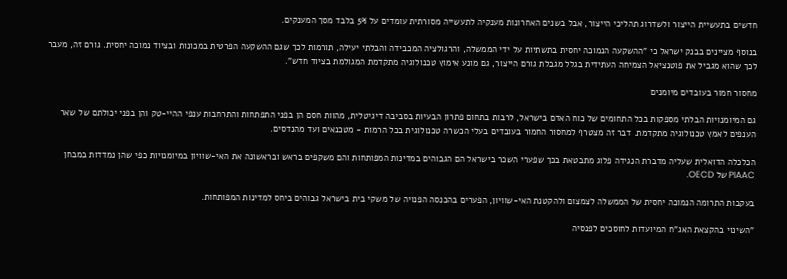חדשים בתעשיית הייצור ולשדרוג תהליכי הייצור, אבל בשנים האחרונות מענקיה לתעשייה מסורתית עומדים על 5% בלבד מסך המענקים.

בנוסף מציינים בבנק ישראל כי "ההשקעה הנמוכה יחסית בתשתיות על ידי הממשלה, והרגולציה המכבידה והבלתי יעילה, תורמות לכך שגם ההשקעה הפרטית במכונות ובציוד נמוכה יחסית. גורם זה, מעבר לכך שהוא מגביל את פוטנציאל הצמיחה העתידית בגלל מגבלת גורם הייצור, גם מונע אימוץ טכנולוגיה מתקדמת המגולמת בציוד חדש".

מחסור חמור בעובדים מיומנים

גם המיומנויות הבלתי מספקות בכל התחומים של כוח האדם בישראל, לרבות בתחום פתרון הבעיות בסביבה דיגיטלית, מהוות חסם הן בפני התפתחות והתרחבות ענפי ההיי-טק והן בפני יכולתם של שאר הענפים לאמץ טכנולוגיה מתקדמת. דבר זה מצטרף למחסור החמור בעובדים בעלי הכשרה טכנולוגית בכל הרמות - מטכנאים ועד מהנדסים.

הכלכלה הדואלית שעליה מדברת הנגידה פלוג מתבטאת בכך שפערי השכר בישראל הם הגבוהים במדינות המפותחות והם משקפים בראש ובראשונה את האי-שוויון במיומנויות כפי שהן נמדדות במבחן PIAAC של OECD.

בעקבות התרומה הנמוכה יחסית של הממשלה לצמצום ולהקטנת האי-שוויון, הפערים בהכנסה הפנויה של משקי בית בישראל גבוהים ביחס למדינות המפותחות.

"השינוי בהקצאת האג"ח המיועדות לחוסכים לפנסיה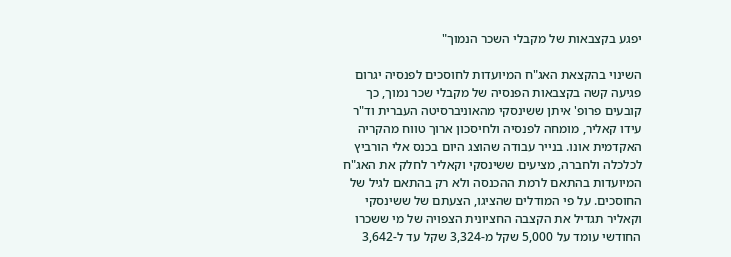יפגע בקצבאות של מקבלי השכר הנמוך"

השינוי בהקצאת האג"ח המיועדות לחוסכים לפנסיה יגרום פגיעה קשה בקצבאות הפנסיה של מקבלי שכר נמוך, כך קובעים פרופ' איתן ששינסקי מהאוניברסיטה העברית וד"ר עידו קאליר, מומחה לפנסיה ולחיסכון ארוך טווח מהקריה האקדמית אונו. בנייר עבודה שהוצג היום בכנס אלי הורביץ לכלכלה ולחברה, מציעים ששינסקי וקאליר לחלק את האג"ח המיועדות בהתאם לרמת ההכנסה ולא רק בהתאם לגיל של החוסכים. על פי המודלים שהציגו, הצעתם של ששינסקי וקאליר תגדיל את הקצבה החציונית הצפויה של מי ששכרו החודשי עומד על 5,000 שקל מ-3,324 שקל עד ל-3,642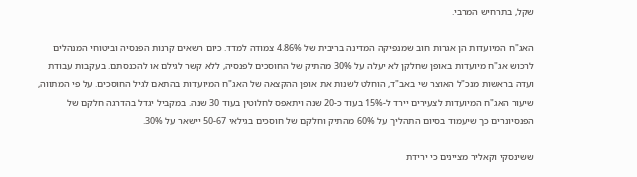שקל, בתרחיש המרבי.

האג"ח המיועדות הן אגרות חוב שמנפיקה המדינה בריבית של 4.86% צמודה למדד. כיום רשאים קרנות הפנסיה וביטוחי המנהלים לרכוש אג"ח מיועדות באופן שחלקן לא יעלה על 30% מהתיק של החוסכים לפנסיה, ללא קשר לגילם או להכנסתם. בעקבות עבודת ועדה בראשות מנכ"ל האוצר שי באב"ד, הוחלט לשנות את אופן ההקצאה של האג"ח המיועדות בהתאם לגיל החוסכים. על פי המתווה, שיעור האג"ח המיועדות לצעירים יירד ל-15% בעוד כ-20 שנה ויתאפס לחלוטין בעוד 30 שנה. במקביל יגדל בהדרגה חלקם של הפנסיונרים כך שיעמוד בסיום התהליך על 60% מהתיק וחלקם של חוסכים בגילאי 50-67 יישאר על 30%.

ששינסקי וקאליר מציינים כי ירידת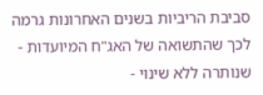סביבת הריביות בשנים האחרונות גרמה לכך שהתשואה של האג"ח המיועדות - שנותרה ללא שינוי -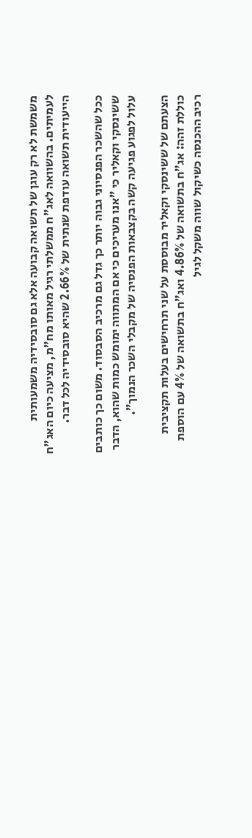משמשת לא רק עוגן של תשואה קבועה אלא גם סובסידיה משמעותית לעמיתים. בהשוואה לאג"ח ממשלתי רגיל מאותו מח"מ, מציעה כיום האג"ח הייעודית תשואה עודפת שנתית של 2.66% שהיא סובסידיה לכל דבר.

ככל שהשכר הפנסיוני גבוה יותר כך גדל גם מרכיב הסבסוד. משום כך כותבים ששינסקי וקאליר כי "אנו מעריכים כי אם המתווה ימומש כמות שהוא, הדבר עלול לפגוע פגיעה קשה בקצבאות הפנסיה של מקבלי השכר הנמוך".

הצעתם של ששינסקי וקאליר מבוססת על שני תרחישים בעלות תקציבית כוללת זהה: אג"ח בתשואה של 4.86% ואג"ח בתשואה של 4% עם הוספת רכיב ההכנסה כשיקול שווה משקל לגיל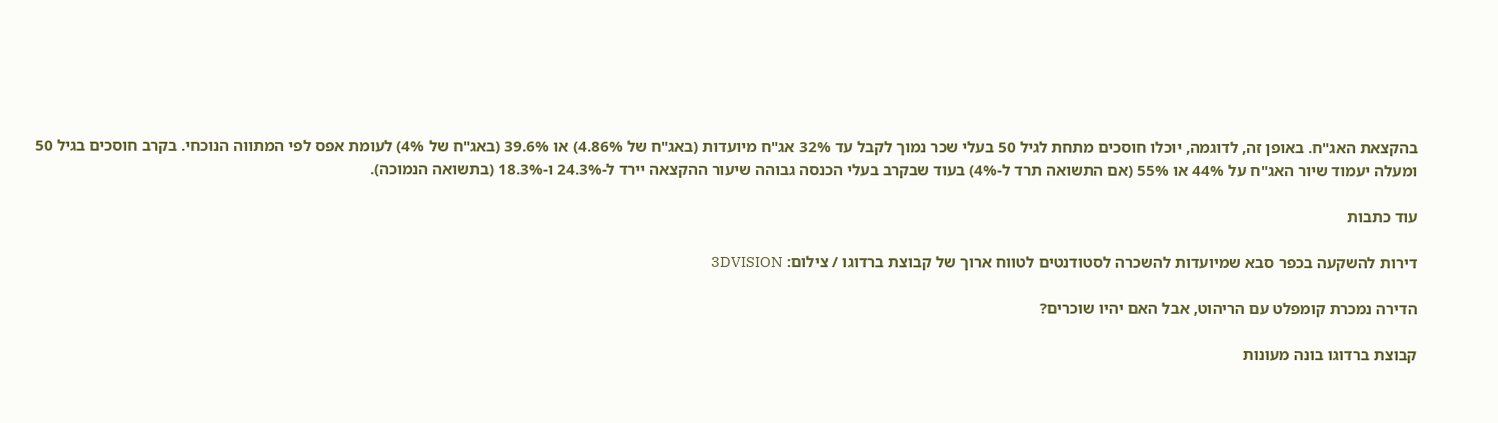בהקצאת האג"ח. באופן זה, לדוגמה, יוכלו חוסכים מתחת לגיל 50 בעלי שכר נמוך לקבל עד 32% אג"ח מיועדות (באג"ח של 4.86%) או 39.6% (באג"ח של 4%) לעומת אפס לפי המתווה הנוכחי. בקרב חוסכים בגיל 50 ומעלה יעמוד שיור האג"ח על 44% או 55% (אם התשואה תרד ל-4%) בעוד שבקרב בעלי הכנסה גבוהה שיעור ההקצאה יירד ל-24.3% ו-18.3% (בתשואה הנמוכה).

עוד כתבות

דירות להשקעה בכפר סבא שמיועדות להשכרה לסטודנטים לטווח ארוך של קבוצת ברדוגו / צילום: 3DVISION

הדירה נמכרת קומפלט עם הריהוט, אבל האם יהיו שוכרים?

קבוצת ברדוגו בונה מעונות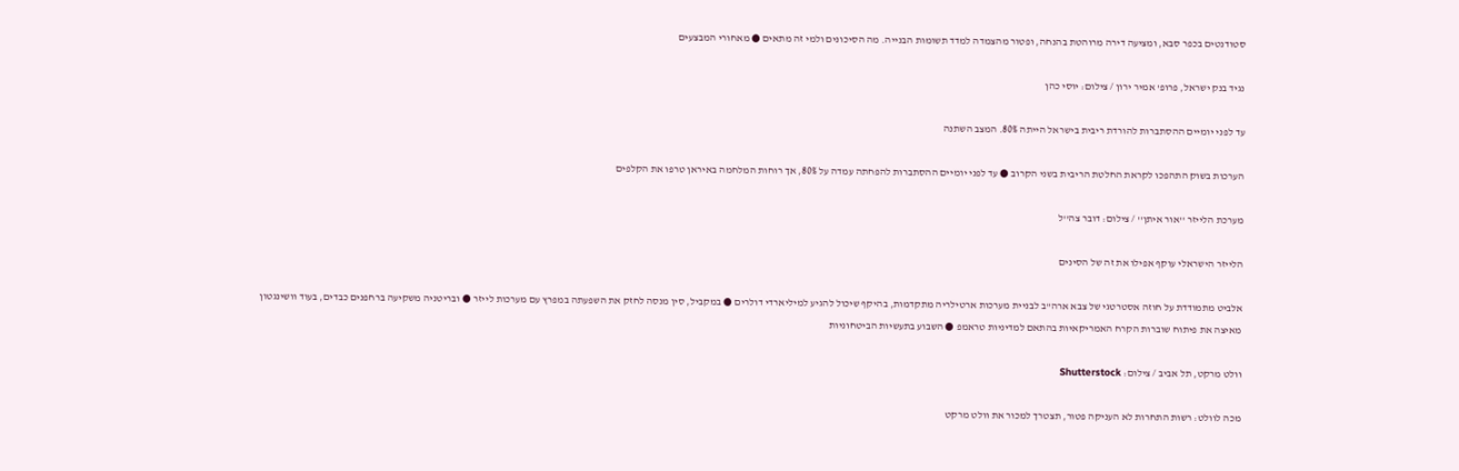סטודנטים בכפר סבא, ומציעה דירה מרוהטת בהנחה, ופטור מהצמדה למדד תשומות הבנייה. מה הסיכונים ולמי זה מתאים ● מאחורי המבצעים

נגיד בנק ישראל, פרופ' אמיר ירון / צילום: יוסי כהן

עד לפני יומיים ההסתברות להורדת ריבית בישראל הייתה 80%. המצב השתנה

הערכות בשוק התהפכו לקראת החלטת הריבית בשני הקרוב ● עד לפני יומיים ההסתברות להפחתה עמדה על 80%, אך רוחות המלחמה באיראן טרפו את הקלפים

מערכת הלייזר ''אור איתן'' / צילום: דובר צה''ל

הלייזר הישראלי עוקף אפילו את זה של הסינים

אלביט מתמודדת על חוזה אסטרטגי של צבא ארה"ב לבניית מערכות ארטילריה מתקדמות, בהיקף שיכול להגיע למיליארדי דולרים ● במקביל, סין מנסה לחזק את השפעתה במפרץ עם מערכות לייזר ● ובריטניה משקיעה ברחפנים כבדים, בעוד וושינגטון מאיצה את פיתוח שוברות הקרח האמריקאיות בהתאם למדיניות טראמפ ● השבוע בתעשיות הביטחוניות

וולט מרקט, תל אביב / צילום: Shutterstock

מכה לוולט: רשות התחרות לא העניקה פטור, תצטרך למכור את וולט מרקט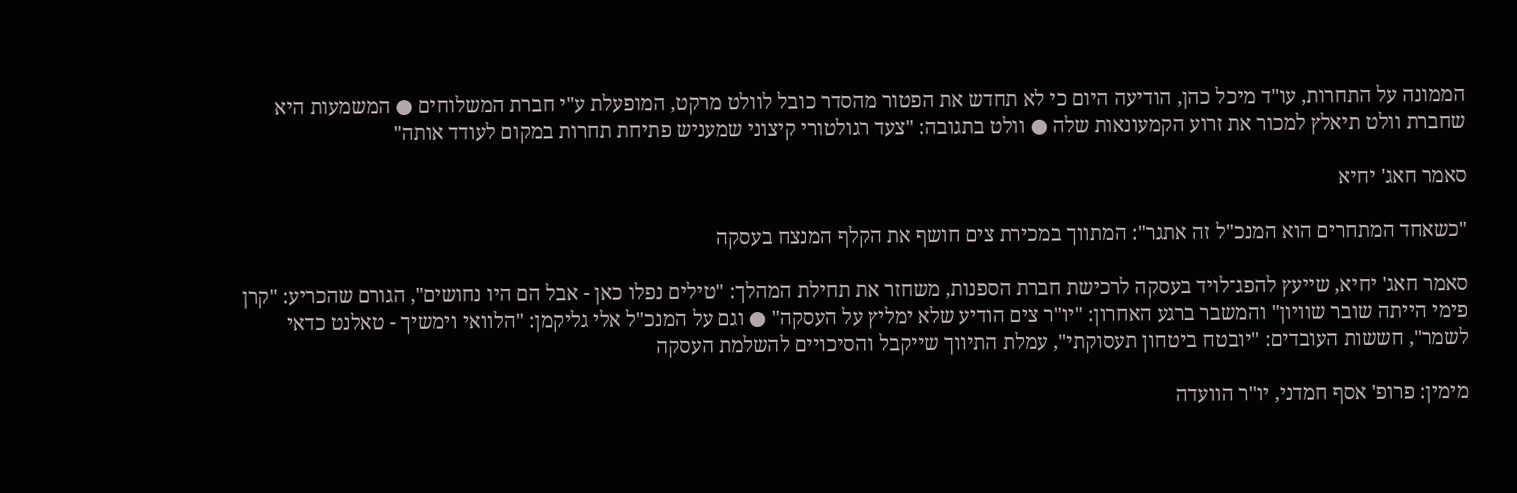הממונה על התחרות, עו"ד מיכל כהן, הודיעה היום כי לא תחדש את הפטור מהסדר כובל לוולט מרקט, המופעלת ע"י חברת המשלוחים ● המשמעות היא שחברת וולט תיאלץ למכור את זרוע הקמעונאות שלה ● וולט בתגובה: "צעד רגולטורי קיצוני שמעניש פתיחת תחרות במקום לעודד אותה"

סאמר חאג' יחיא

"כשאחד המתחרים הוא המנכ"ל זה אתגר": המתווך במכירת צים חושף את הקלף המנצח בעסקה

סאמר חאג' יחיא, שייעץ להפג־לויד בעסקה לרכישת חברת הספנות, משחזר את תחילת המהלך: "טילים נפלו כאן - אבל הם היו נחושים", הגורם שהכריע: "קרן פימי הייתה שובר שוויון" והמשבר ברגע האחרון: "יו"ר צים הודיע שלא ימליץ על העסקה" ● וגם על המנכ"ל אלי גליקמן: "הלוואי וימשיך - טאלנט כדאי לשמר", חששות העובדים: "יובטח ביטחון תעסוקתי", עמלת התיווך שייקבל והסיכויים להשלמת העסקה

מימין: פרופ' אסף חמדני, יו''ר הוועדה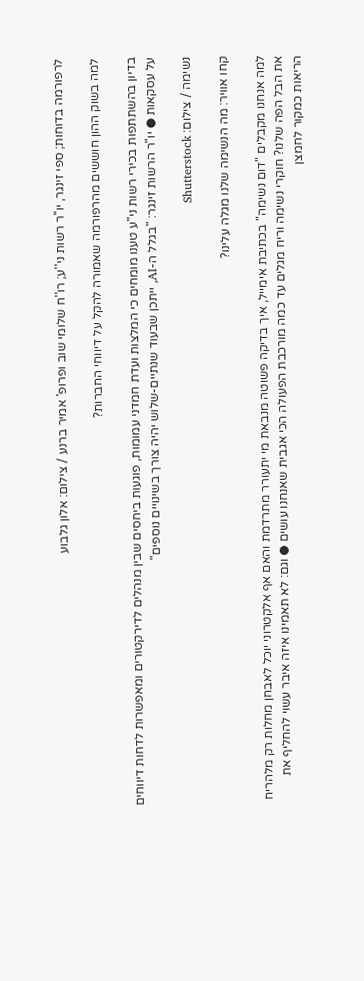לרפורמה בדוחות; ספי זינגר, יו''ר רשות ני''ע; רו''ח שלומי שוב ופרופ' אמיר ברנע / צילום: אלון גלבוע

למה בשוק ההון חוששים מהרפורמה שאמורה להקל על דיווחי החברות?

בדיון בהשתתפות בכירי רשות ני"ע טענו מומחים כי המלצות ועדת חמדני עמומות, פוגעות ביחסים שבין מנהלים לדירקטורים ומאפשרות לדחות דיווחים על עסקאות ● יו"ר הרשות זינגר: "בגלל ה-AI, ייתכן שבעוד שנתיים-שלוש יהיה צורך בשינויים נוספים"

נשימה / צילום: Shutterstock

קחו אוויר: מה הנשימה שלנו מגלה עלינו?

למה אנחנו מקבלים "דום נשימה" בכתיבת אימייל, איך בדיקה פשוטה מנבאת מי יתעורר מתרדמת והאם אף אלקטרוני יוכל לאבחן מחלות רק מלהריח את הבל הפה שלנו? חוקרי נשימה וריח מגלים עד כמה מורכבת הפעולה הכי אגבית שאנחנו עושים ● וגם: לא תאמינו איזה איבר עשוי להחליף את הריאות כמקור לחמצן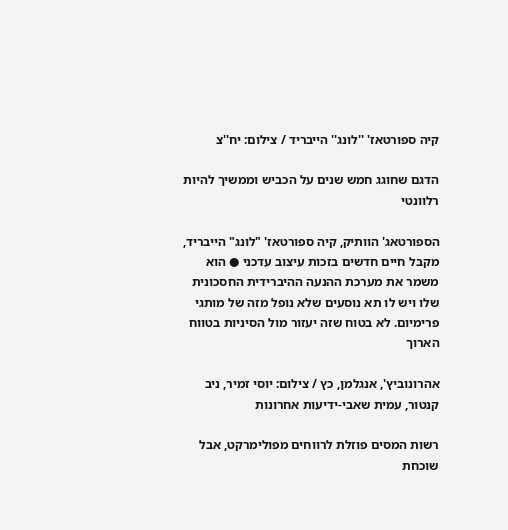קיה ספורטאז' ''לונג'' הייבריד / צילום: יח''צ

הדגם שחוגג חמש שנים על הכביש וממשיך להיות רלוונטי

הספורטאג' הוותיק, קיה ספורטאז' "לונג" הייבריד, מקבל חיים חדשים בזכות עיצוב עדכני ● הוא משמר את מערכת ההנעה ההיברידית החסכונית שלו ויש לו תא נוסעים שלא נופל מזה של מותגי פרימיום. לא בטוח שזה יעזור מול הסיניות בטווח הארוך

אהרונוביץ', אנגלמן, כץ / צילום: יוסי זמיר, ניב קנטור, עמית שאבי-ידיעות אחרונות

רשות המסים פוזלת לרווחים מפולימרקט, אבל שוכחת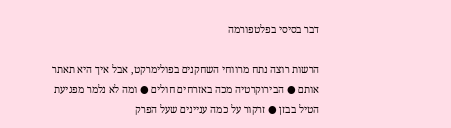דבר בסיסי בפלטפורמה

הרשות רוצה נתח מרווחי השחקנים בפולימרקט, אבל איך היא תאתר אותם ● הבירוקרטיה מכה באזרחים חולים ● ומה לא נלמר מפגיעת הטיל בבזן ● זרקור על כמה עניינים שעל הפרק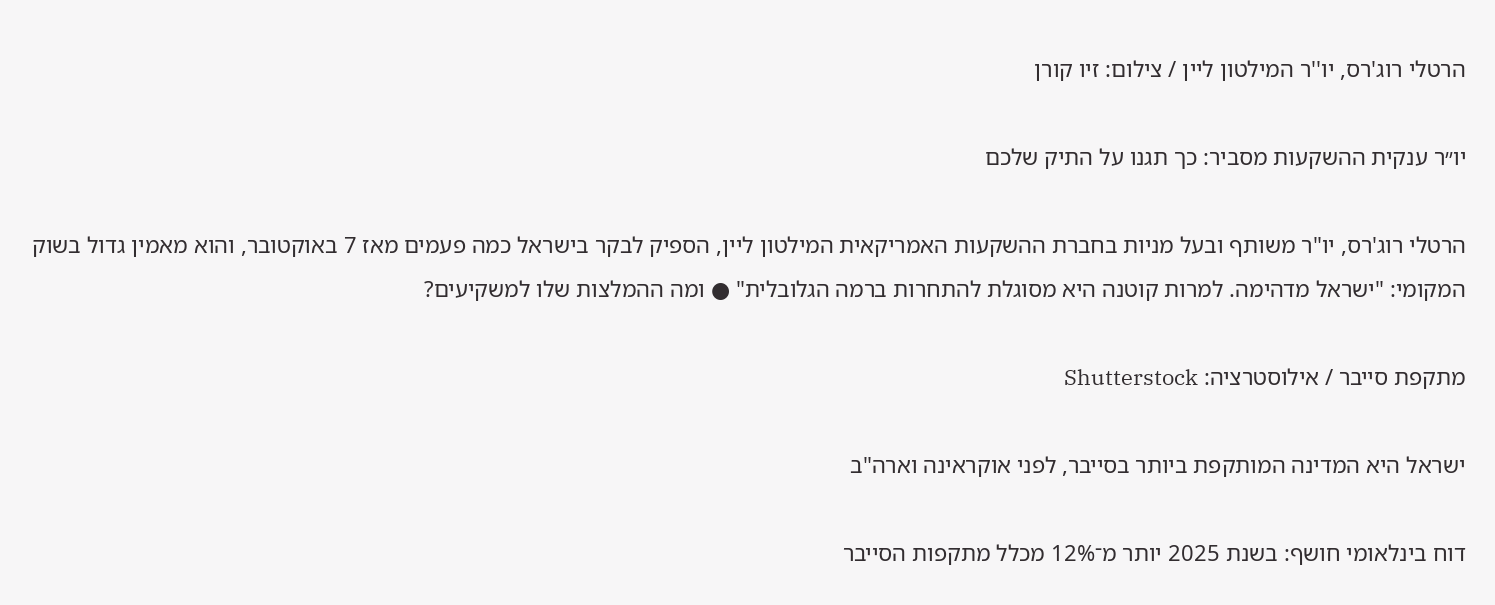הרטלי רוג'רס, יו''ר המילטון ליין / צילום: זיו קורן

יו״ר ענקית ההשקעות מסביר: כך תגנו על התיק שלכם

הרטלי רוג'רס, יו"ר משותף ובעל מניות בחברת ההשקעות האמריקאית המילטון ליין, הספיק לבקר בישראל כמה פעמים מאז 7 באוקטובר, והוא מאמין גדול בשוק המקומי: "ישראל מדהימה. למרות קוטנה היא מסוגלת להתחרות ברמה הגלובלית" ● ומה ההמלצות שלו למשקיעים?

מתקפת סייבר / אילוסטרציה: Shutterstock

ישראל היא המדינה המותקפת ביותר בסייבר, לפני אוקראינה וארה"ב

דוח בינלאומי חושף: בשנת 2025 יותר מ־12% מכלל מתקפות הסייבר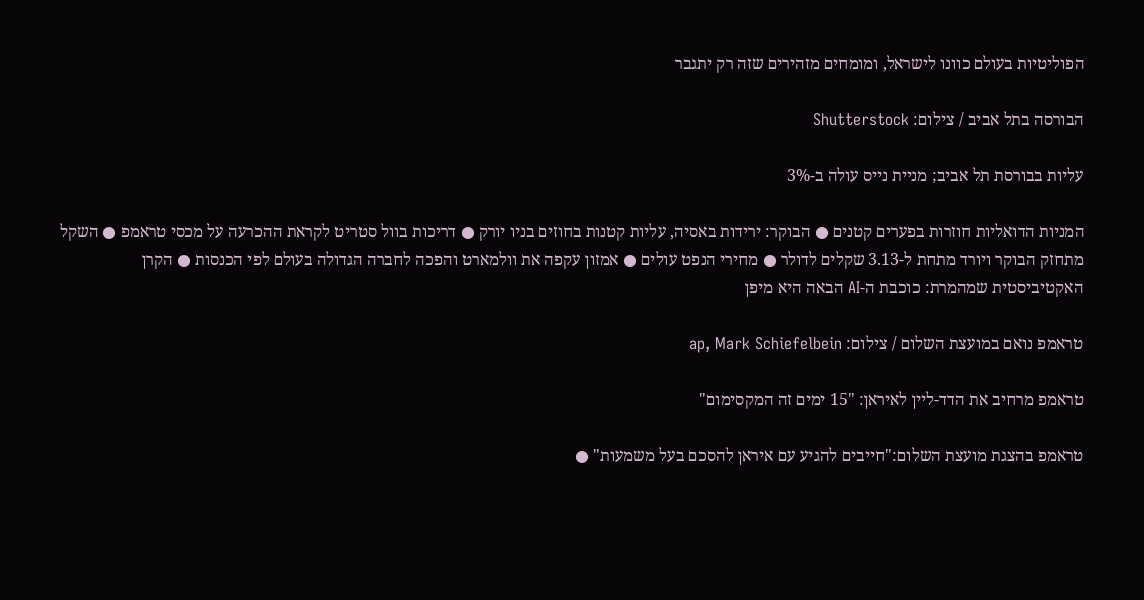הפוליטיות בעולם כוונו לישראל, ומומחים מזהירים שזה רק יתגבר

הבורסה בתל אביב / צילום: Shutterstock

עליות בבורסת תל אביב; מניית נייס עולה ב-3%

המניות הדואליות חוזרות בפערים קטנים ● הבוקר: ירידות באסיה, עליות קטנות בחוזים בניו יורק ● דריכות בוול סטריט לקראת ההכרעה על מכסי טראמפ ● השקל מתחזק הבוקר ויורד מתחת ל-3.13 שקלים לדולר ● מחירי הנפט עולים ● אמזון עקפה את וולמארט והפכה לחברה הגדולה בעולם לפי הכנסות ● הקרן האקטיביסטית שמהמרת: כוכבת ה-AI הבאה היא מיפן

טראמפ נואם במועצת השלום / צילום: ap, Mark Schiefelbein

טראמפ מרחיב את הדד-ליין לאיראן: "15 ימים זה המקסימום"

טראמפ בהצגת מועצת השלום:"חייבים להגיע עם איראן להסכם בעל משמעות" ●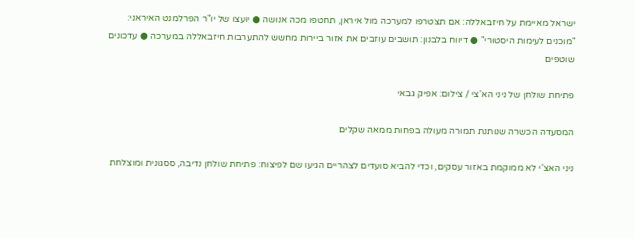ישראל מאיימת על חיזבאללה: אם תצטרפו למערכה מול איראן, תחטפו מכה אנושה ● יועצו של יו"ר הפרלמנט האיראני: "מוכנים לעימות היסטורי" ● דיווח בלבנון: תושבים עוזבים את אזור ביירות מחשש להתערבות חיזבאללה במערכה ● עדכונים שוטפים

פתיחת שולחן של ניני הא'צי / צילום: אפיק גבאי

המסעדה הכשרה שנותנת תמורה מעולה בפחות ממאה שקלים

ניני האצ'י לא ממוקמת באזור עסקים, וכדי להביא סועדים לצהריים הגיעו שם לפיצוח: פתיחת שולחן נדיבה, ססגונית ומוצלחת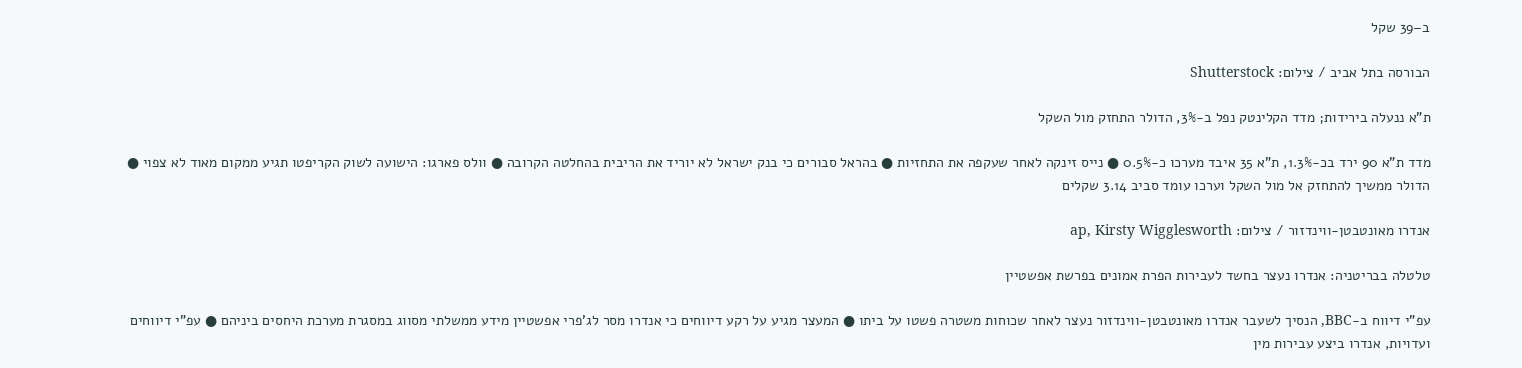ב–39 שקל

הבורסה בתל אביב / צילום: Shutterstock

ת"א ננעלה בירידות; מדד הקלינטק נפל ב-3%, הדולר התחזק מול השקל

מדד ת"א 90 ירד בכ-1.3%, ת"א 35 איבד מערכו כ-0.5% ● נייס זינקה לאחר שעקפה את התחזיות ● בהראל סבורים כי בנק ישראל לא יוריד את הריבית בהחלטה הקרובה ● וולס פארגו: הישועה לשוק הקריפטו תגיע ממקום מאוד לא צפוי ● הדולר ממשיך להתחזק אל מול השקל וערכו עומד סביב 3.14 שקלים

אנדרו מאונטבטן-ווינדזור / צילום: ap, Kirsty Wigglesworth

טלטלה בבריטניה: אנדרו נעצר בחשד לעבירות הפרת אמונים בפרשת אפשטיין

עפ"י דיווח ב-BBC, הנסיך לשעבר אנדרו מאונטבטן-ווינדזור נעצר לאחר שכוחות משטרה פשטו על ביתו ● המעצר מגיע על רקע דיווחים כי אנדרו מסר לג'פרי אפשטיין מידע ממשלתי מסווג במסגרת מערכת היחסים ביניהם ● עפ"י דיווחים ועדויות, אנדרו ביצע עבירות מין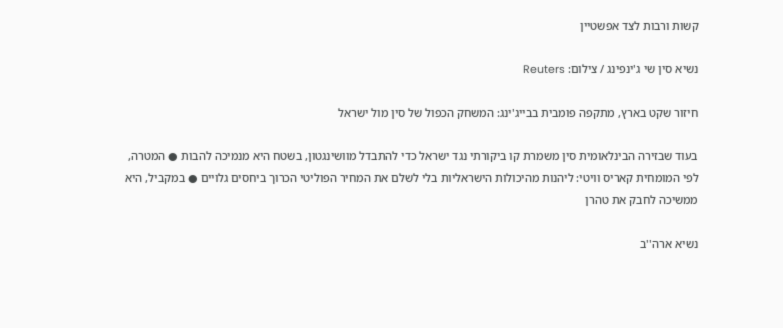קשות ורבות לצד אפשטיין

נשיא סין שי ג'ינפינג / צילום: Reuters

חיזור שקט בארץ, מתקפה פומבית בבייג'ינג: המשחק הכפול של סין מול ישראל

בעוד שבזירה הבינלאומית סין משמרת קו ביקורתי נגד ישראל כדי להתבדל מוושינגטון, בשטח היא מנמיכה להבות ● המטרה, לפי המומחית קאריס וויטי: ליהנות מהיכולות הישראליות בלי לשלם את המחיר הפוליטי הכרוך ביחסים גלויים ● במקביל, היא ממשיכה לחבק את טהרן

נשיא ארה''ב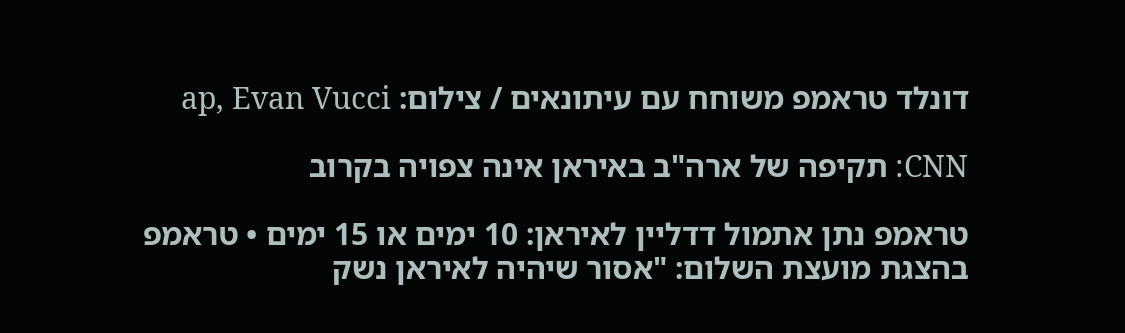דונלד טראמפ משוחח עם עיתונאים / צילום: ap, Evan Vucci

CNN: תקיפה של ארה"ב באיראן אינה צפויה בקרוב

טראמפ נתן אתמול דדליין לאיראן: 10 ימים או 15 ימים • טראמפ בהצגת מועצת השלום: "אסור שיהיה לאיראן נשק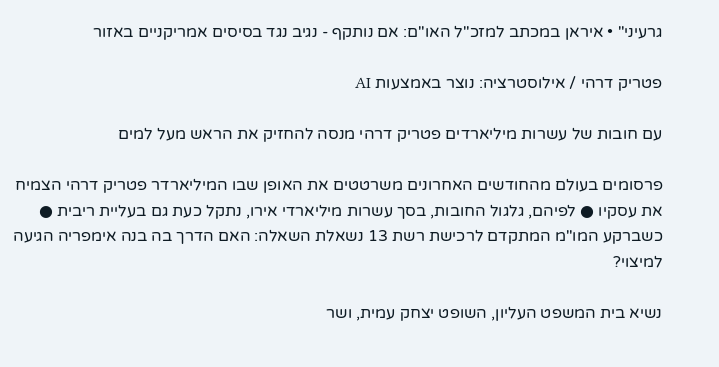גרעיני" • איראן במכתב למזכ"ל האו"ם: אם נותקף - נגיב נגד בסיסים אמריקניים באזור

פטריק דרהי / אילוסטרציה: נוצר באמצעות AI

עם חובות של עשרות מיליארדים פטריק דרהי מנסה להחזיק את הראש מעל למים

פרסומים בעולם מהחודשים האחרונים משרטטים את האופן שבו המיליארדר פטריק דרהי הצמיח את עסקיו ● לפיהם, גלגול החובות, בסך עשרות מיליארדי אירו, נתקל כעת גם בעליית ריבית ● כשברקע המו"מ המתקדם לרכישת רשת 13 נשאלת השאלה: האם הדרך בה בנה אימפריה הגיעה למיצוי?

נשיא בית המשפט העליון, השופט יצחק עמית, ושר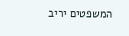המשפטים יריב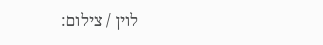לוין / צילום: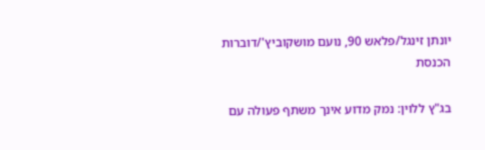יונתן זינגל/פלאש 90, נועם מושקוביץ'/דוברות הכנסת

בג"ץ ללוין: נמק מדוע אינך משתף פעולה עם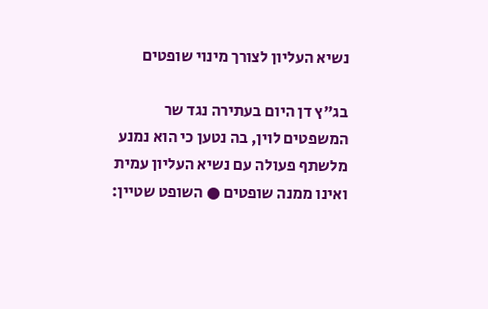נשיא העליון לצורך מינוי שופטים

בג"ץ דן היום בעתירה נגד שר המשפטים לוין, בה נטען כי הוא נמנע מלשתף פעולה עם נשיא העליון עמית ואינו ממנה שופטים ● השופט שטיין: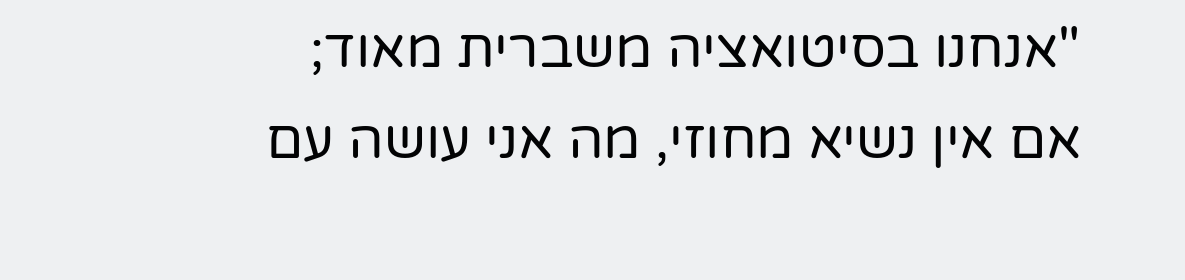"אנחנו בסיטואציה משברית מאוד; אם אין נשיא מחוזי, מה אני עושה עם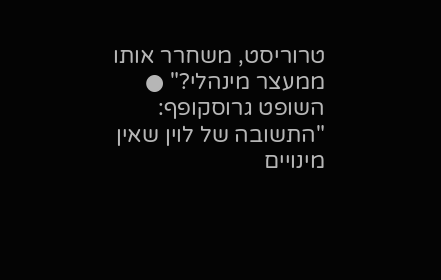טרוריסט, משחרר אותו ממעצר מינהלי?" ● השופט גרוסקופף: "התשובה של לוין שאין מינויים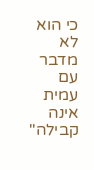כי הוא לא מדבר עם עמית אינה קבילה"